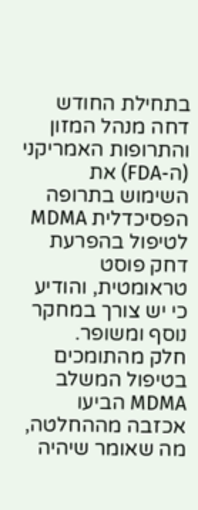בתחילת החודש דחה מנהל המזון והתרופות האמריקני (ה-FDA) את השימוש בתרופה הפסיכדלית MDMA לטיפול בהפרעת דחק פוסט טראומטית, והודיע כי יש צורך במחקר נוסף ומשופר.
חלק מהתומכים בטיפול המשלב MDMA הביעו אכזבה מההחלטה, מה שאומר שיהיה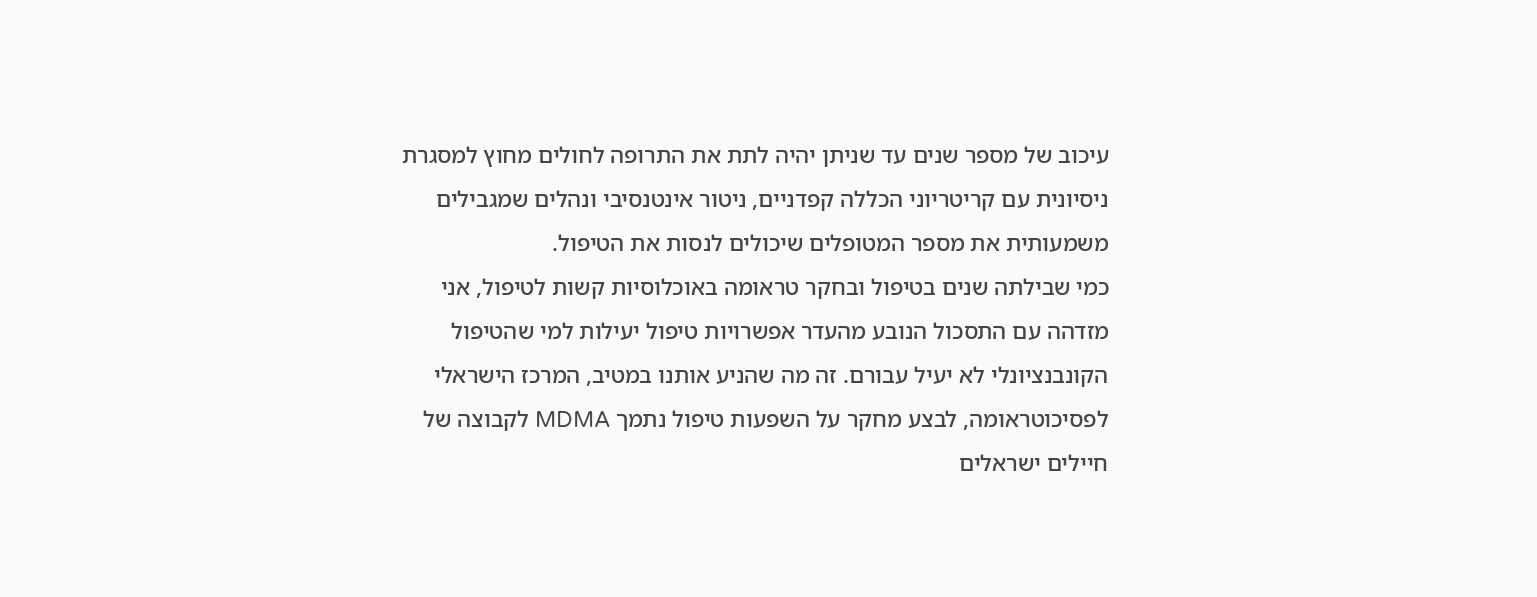עיכוב של מספר שנים עד שניתן יהיה לתת את התרופה לחולים מחוץ למסגרת ניסיונית עם קריטריוני הכללה קפדניים, ניטור אינטנסיבי ונהלים שמגבילים משמעותית את מספר המטופלים שיכולים לנסות את הטיפול.
כמי שבילתה שנים בטיפול ובחקר טראומה באוכלוסיות קשות לטיפול, אני מזדהה עם התסכול הנובע מהעדר אפשרויות טיפול יעילות למי שהטיפול הקונבנציונלי לא יעיל עבורם. זה מה שהניע אותנו במטיב, המרכז הישראלי לפסיכוטראומה, לבצע מחקר על השפעות טיפול נתמך MDMA לקבוצה של חיילים ישראלים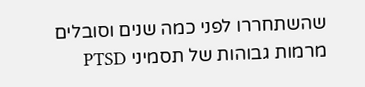שהשתחררו לפני כמה שנים וסובלים מרמות גבוהות של תסמיני PTSD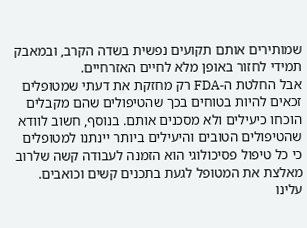שמותירים אותם תקועים נפשית בשדה הקרב, ובמאבק תמידי לחזור באופן מלא לחיים האזרחיים.
אבל החלטת ה-FDA רק מחזקת את דעתי שמטופלים זכאים להיות בטוחים בכך שהטיפולים שהם מקבלים הוכחו כיעילים ולא מסכנים אותם. בנוסף, חשוב לוודא שהטיפולים הטובים והיעילים ביותר יינתנו למטופלים כי כל טיפול פסיכולוגי הוא הזמנה לעבודה קשה שלרוב מאלצת את המטופל לגעת בתכנים קשים וכואבים. עלינו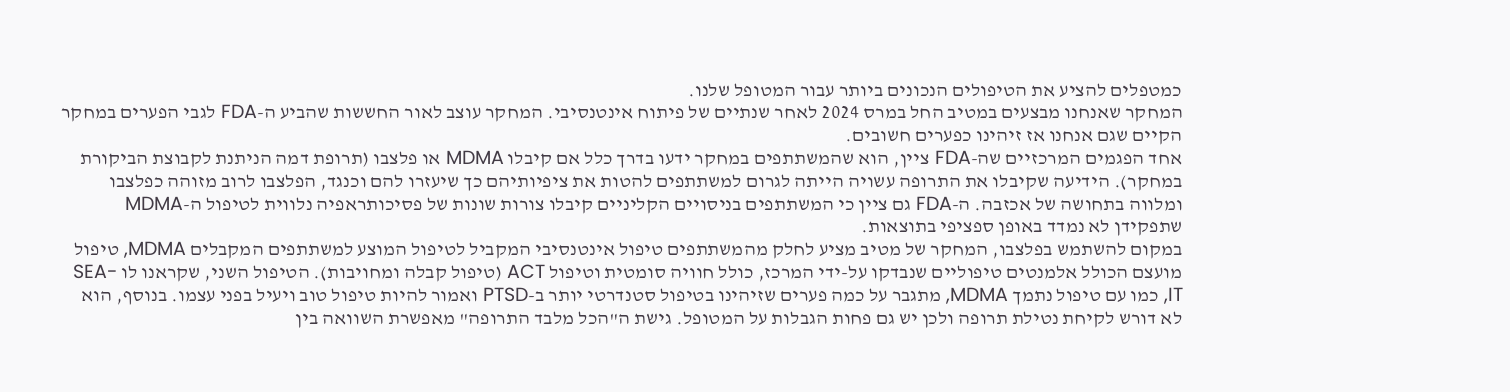כמטפלים להציע את הטיפולים הנכונים ביותר עבור המטופל שלנו.
המחקר שאנחנו מבצעים במטיב החל במרס 2024 לאחר שנתיים של פיתוח אינטנסיבי. המחקר עוצב לאור החששות שהביע ה-FDA לגבי הפערים במחקר הקיים שגם אנחנו אז זיהינו כפערים חשובים.
אחד הפגמים המרכזיים שה-FDA ציין, הוא שהמשתתפים במחקר ידעו בדרך כלל אם קיבלו MDMA או פלצבו (תרופת דמה הניתנת לקבוצת הביקורת במחקר). הידיעה שקיבלו את התרופה עשויה הייתה לגרום למשתתפים להטות את ציפיותיהם כך שיעזרו להם וכנגד, הפלצבו לרוב מזוהה כפלצבו ומלווה בתחושה של אכזבה. ה-FDA גם ציין כי המשתתפים בניסויים הקליניים קיבלו צורות שונות של פסיכותראפיה נלווית לטיפול ה-MDMA שתפקידן לא נמדד באופן ספציפי בתוצאות.
במקום להשתמש בפלצבו, המחקר של מטיב מציע לחלק מהמשתתפים טיפול אינטנסיבי המקביל לטיפול המוצע למשתתפים המקבלים MDMA, טיפול מועצם הכולל אלמנטים טיפוליים שנבדקו על-ידי המרכז, כולל חוויה סומטית וטיפול ACT (טיפול קבלה ומחויבות). הטיפול השני, שקראנו לו SEA-IT, כמו עם טיפול נתמך MDMA, מתגבר על כמה פערים שזיהינו בטיפול סטנדרטי יותר ב-PTSD ואמור להיות טיפול טוב ויעיל בפני עצמו. בנוסף, הוא לא דורש לקיחת נטילת תרופה ולכן יש גם פחות הגבלות על המטופל. גישת ה"הכל מלבד התרופה" מאפשרת השוואה בין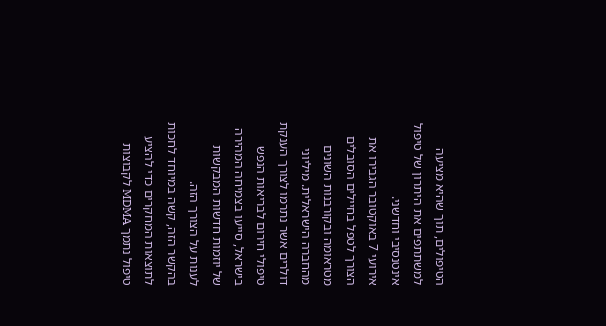הטיפולים, תוך שהיא מציעה למשתתפים את היתרון של טיפול אינטנסיבי וחדשני.
אירועי 7 באוקטובר הגבירו את הצורך לטפל בחיילים הסובלים מטראומה ובקורבנות השונים מהחברה הישראלית. מיליוני דולרים אשר נתרמו לצורך הענקת טיפולי חירום לבריאות הנפש בישראל, סייעו בצמיחה המהירה של יוזמות חדשות המבקשות לענות על הצורך הזה.
בהקשר הזה, קשה במיוחד לחכות לתוצאות המחקרים כדי להציע טיפול נתמך MDMA לקבוצות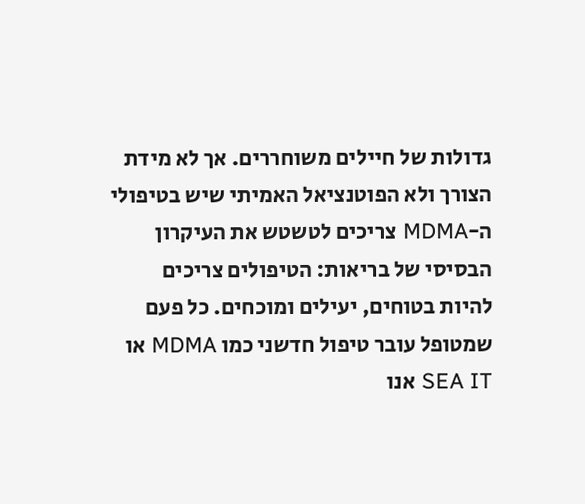גדולות של חיילים משוחררים. אך לא מידת הצורך ולא הפוטנציאל האמיתי שיש בטיפולי ה-MDMA צריכים לטשטש את העיקרון הבסיסי של בריאות: הטיפולים צריכים להיות בטוחים, יעילים ומוכחים. כל פעם שמטופל עובר טיפול חדשני כמו MDMA או SEA IT אנו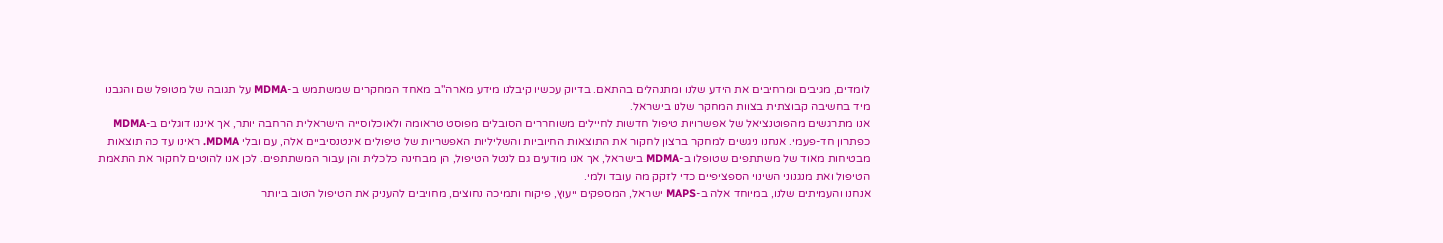לומדים, מגיבים ומרחיבים את הידע שלנו ומתנהלים בהתאם. בדיוק עכשיו קיבלנו מידע מארה"ב מאחד המחקרים שמשתמש ב-MDMA על תגובה של מטופל שם והגבנו מיד בחשיבה קבוצתית בצוות המחקר שלנו בישראל.
אנו מתרגשים מהפוטנציאל של אפשרויות טיפול חדשות לחיילים משוחררים הסובלים מפוסט טראומה ולאוכלוסייה הישראלית הרחבה יותר, אך איננו דוגלים ב-MDMA כפתרון חד-פעמי. אנחנו ניגשים למחקר ברצון לחקור את התוצאות החיוביות והשליליות האפשריות של טיפולים אינטנסיביים אלה, עם ובלי MDMA. ראינו עד כה תוצאות מבטיחות מאוד של משתתפים שטופלו ב-MDMA בישראל, אך אנו מודעים גם לנטל הטיפול, הן מבחינה כלכלית והן עבור המשתתפים. לכן אנו להוטים לחקור את התאמת הטיפול ואת מנגנוני השינוי הספציפיים כדי לזקק מה עובד ולמי.
אנחנו והעמיתים שלנו, במיוחד אלה ב-MAPS ישראל, המספקים ייעוץ, פיקוח ותמיכה נחוצים, מחויבים להעניק את הטיפול הטוב ביותר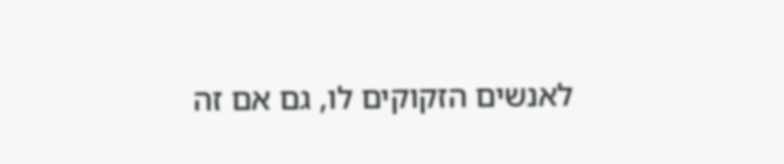לאנשים הזקוקים לו, גם אם זה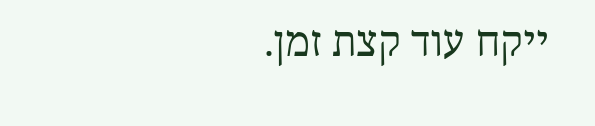ייקח עוד קצת זמן.